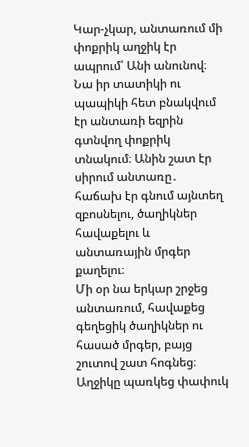Կար-չկար, անտառում մի փոքրիկ աղջիկ էր ապրում՝ Անի անունով։ Նա իր տատիկի ու պապիկի հետ բնակվում էր անտառի եզրին գտնվող փոքրիկ տնակում։ Անին շատ էր սիրում անտառը․ հաճախ էր գնում այնտեղ զբոսնելու, ծաղիկներ հավաքելու և անտառային մրգեր քաղելու։
Մի օր նա երկար շրջեց անտառում, հավաքեց գեղեցիկ ծաղիկներ ու հասած մրգեր, բայց շուտով շատ հոգնեց։ Աղջիկը պառկեց փափուկ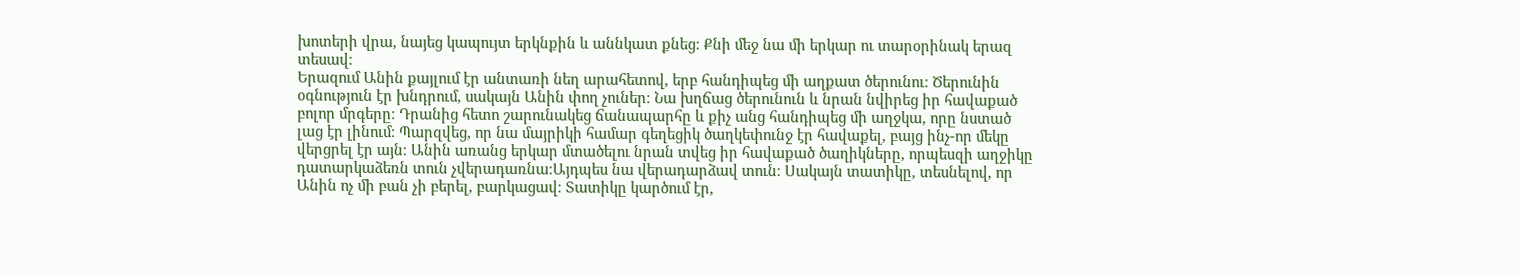խոտերի վրա, նայեց կապույտ երկնքին և աննկատ քնեց։ Քնի մեջ նա մի երկար ու տարօրինակ երազ տեսավ։
Երազում Անին քայլում էր անտառի նեղ արահետով, երբ հանդիպեց մի աղքատ ծերունու։ Ծերունին օգնություն էր խնդրում, սակայն Անին փող չուներ։ Նա խղճաց ծերունուն և նրան նվիրեց իր հավաքած բոլոր մրգերը։ Դրանից հետո շարունակեց ճանապարհը և քիչ անց հանդիպեց մի աղջկա, որը նստած լաց էր լինում։ Պարզվեց, որ նա մայրիկի համար գեղեցիկ ծաղկեփունջ էր հավաքել, բայց ինչ-որ մեկը վերցրել էր այն։ Անին առանց երկար մտածելու նրան տվեց իր հավաքած ծաղիկները, որպեսզի աղջիկը դատարկաձեռն տուն չվերադառնա։Այդպես նա վերադարձավ տուն։ Սակայն տատիկը, տեսնելով, որ Անին ոչ մի բան չի բերել, բարկացավ։ Տատիկը կարծում էր,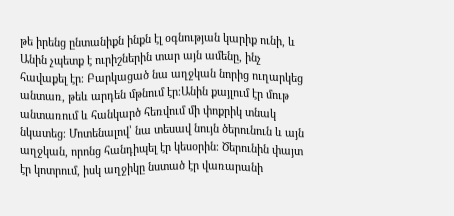թե իրենց ընտանիքն ինքն էլ օգնության կարիք ունի, և Անին չպետք է ուրիշներին տար այն ամենը, ինչ հավաքել էր։ Բարկացած նա աղջկան նորից ուղարկեց անտառ, թեև արդեն մթնում էր։Անին քայլում էր մութ անտառում և հանկարծ հեռվում մի փոքրիկ տնակ նկատեց։ Մոտենալով՝ նա տեսավ նույն ծերունուն և այն աղջկան, որոնց հանդիպել էր կեսօրին։ Ծերունին փայտ էր կոտրում, իսկ աղջիկը նստած էր վառարանի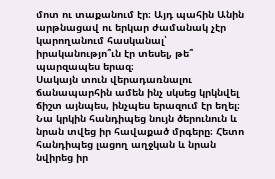մոտ ու տաքանում էր։ Այդ պահին Անին արթնացավ ու երկար ժամանակ չէր կարողանում հասկանալ՝ իրականությո՞ւն էր տեսել, թե՞ պարզապես երազ։
Սակայն տուն վերադառնալու ճանապարհին ամեն ինչ սկսեց կրկնվել ճիշտ այնպես, ինչպես երազում էր եղել։ Նա կրկին հանդիպեց նույն ծերունուն և նրան տվեց իր հավաքած մրգերը։ Հետո հանդիպեց լացող աղջկան և նրան նվիրեց իր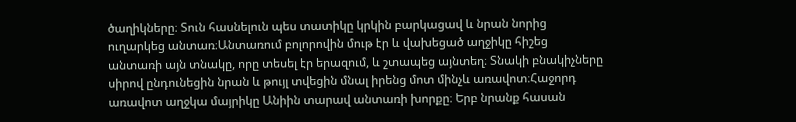ծաղիկները։ Տուն հասնելուն պես տատիկը կրկին բարկացավ և նրան նորից ուղարկեց անտառ։Անտառում բոլորովին մութ էր և վախեցած աղջիկը հիշեց անտառի այն տնակը, որը տեսել էր երազում, և շտապեց այնտեղ։ Տնակի բնակիչները սիրով ընդունեցին նրան և թույլ տվեցին մնալ իրենց մոտ մինչև առավոտ։Հաջորդ առավոտ աղջկա մայրիկը Անիին տարավ անտառի խորքը։ Երբ նրանք հասան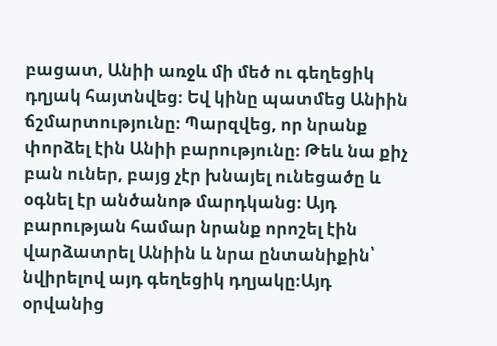բացատ, Անիի առջև մի մեծ ու գեղեցիկ դղյակ հայտնվեց։ Եվ կինը պատմեց Անիին ճշմարտությունը։ Պարզվեց, որ նրանք փորձել էին Անիի բարությունը։ Թեև նա քիչ բան ուներ, բայց չէր խնայել ունեցածը և օգնել էր անծանոթ մարդկանց։ Այդ բարության համար նրանք որոշել էին վարձատրել Անիին և նրա ընտանիքին՝ նվիրելով այդ գեղեցիկ դղյակը։Այդ օրվանից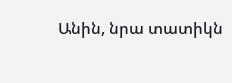Անին, նրա տատիկն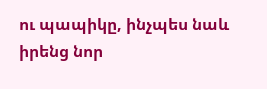ու պապիկը, ինչպես նաև իրենց նոր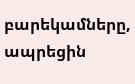բարեկամները, ապրեցին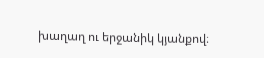խաղաղ ու երջանիկ կյանքով։